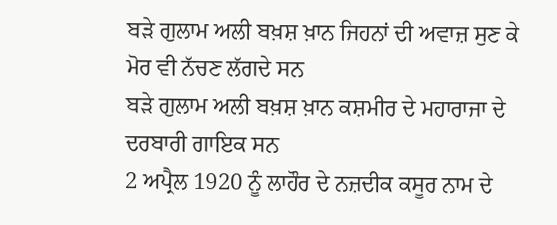ਬੜੇ ਗੁਲਾਮ ਅਲੀ ਬਖ਼ਸ਼ ਖ਼ਾਨ ਜਿਹਨਾਂ ਦੀ ਅਵਾਜ਼ ਸੁਣ ਕੇ ਮੋਰ ਵੀ ਨੱਚਣ ਲੱਗਦੇ ਸਨ
ਬੜੇ ਗੁਲਾਮ ਅਲੀ ਬਖ਼ਸ਼ ਖ਼ਾਨ ਕਸ਼ਮੀਰ ਦੇ ਮਹਾਰਾਜਾ ਦੇ ਦਰਬਾਰੀ ਗਾਇਕ ਸਨ
2 ਅਪ੍ਰੈਲ 1920 ਨੂੰ ਲਾਹੌਰ ਦੇ ਨਜ਼ਦੀਕ ਕਸੂਰ ਨਾਮ ਦੇ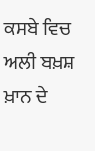ਕਸਬੇ ਵਿਚ ਅਲੀ ਬਖ਼ਸ਼ ਖ਼ਾਨ ਦੇ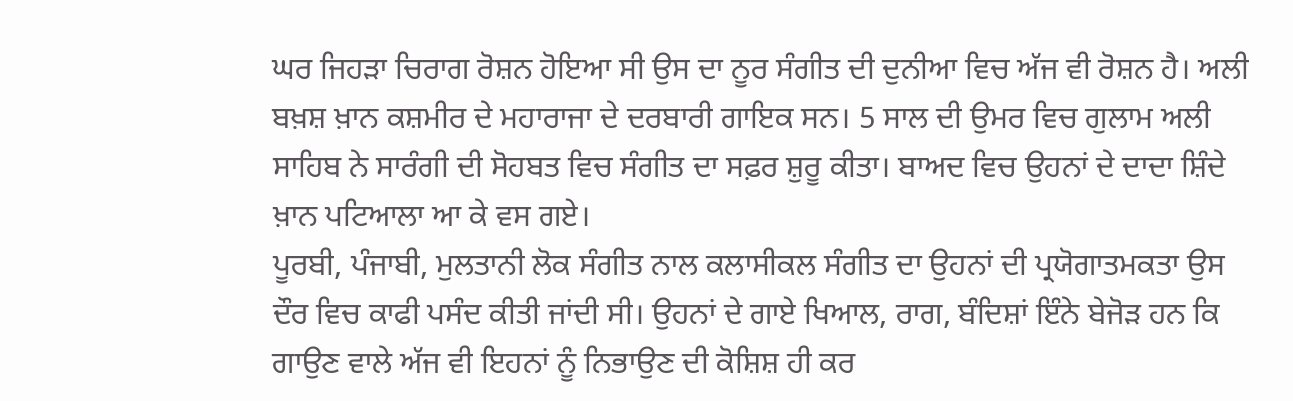ਘਰ ਜਿਹੜਾ ਚਿਰਾਗ ਰੋਸ਼ਨ ਹੋਇਆ ਸੀ ਉਸ ਦਾ ਨੂਰ ਸੰਗੀਤ ਦੀ ਦੁਨੀਆ ਵਿਚ ਅੱਜ ਵੀ ਰੋਸ਼ਨ ਹੈ। ਅਲੀ ਬਖ਼ਸ਼ ਖ਼ਾਨ ਕਸ਼ਮੀਰ ਦੇ ਮਹਾਰਾਜਾ ਦੇ ਦਰਬਾਰੀ ਗਾਇਕ ਸਨ। 5 ਸਾਲ ਦੀ ਉਮਰ ਵਿਚ ਗੁਲਾਮ ਅਲੀ ਸਾਹਿਬ ਨੇ ਸਾਰੰਗੀ ਦੀ ਸੋਹਬਤ ਵਿਚ ਸੰਗੀਤ ਦਾ ਸਫ਼ਰ ਸ਼ੁਰੂ ਕੀਤਾ। ਬਾਅਦ ਵਿਚ ਉਹਨਾਂ ਦੇ ਦਾਦਾ ਸ਼ਿੰਦੇ ਖ਼ਾਨ ਪਟਿਆਲਾ ਆ ਕੇ ਵਸ ਗਏ।
ਪੂਰਬੀ, ਪੰਜਾਬੀ, ਮੁਲਤਾਨੀ ਲੋਕ ਸੰਗੀਤ ਨਾਲ ਕਲਾਸੀਕਲ ਸੰਗੀਤ ਦਾ ਉਹਨਾਂ ਦੀ ਪ੍ਰਯੋਗਾਤਮਕਤਾ ਉਸ ਦੌਰ ਵਿਚ ਕਾਫੀ ਪਸੰਦ ਕੀਤੀ ਜਾਂਦੀ ਸੀ। ਉਹਨਾਂ ਦੇ ਗਾਏ ਖਿਆਲ, ਰਾਗ, ਬੰਦਿਸ਼ਾਂ ਇੰਨੇ ਬੇਜੋੜ ਹਨ ਕਿ ਗਾਉਣ ਵਾਲੇ ਅੱਜ ਵੀ ਇਹਨਾਂ ਨੂੰ ਨਿਭਾਉਣ ਦੀ ਕੋਸ਼ਿਸ਼ ਹੀ ਕਰ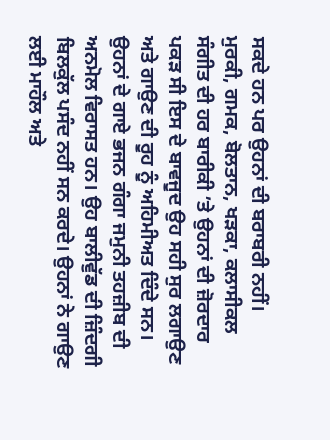ਸਕਦੇ ਹਨ ਪਰ ਉਹਨਾਂ ਦੀ ਬਰਾਬਰੀ ਨਹੀਂ।
ਮੁਰਕੀ, ਗਮਕ, ਬੋਲਤਾਨ, ਖੜਕਾ, ਕਲਾਸੀਕਲ ਸੰਗੀਤ ਦੀ ਹਰ ਬਾਰੀਕੀ ’ਤੇ ਉਹਨਾਂ ਦੀ ਜ਼ੋਰਦਾਰ ਪਕੜ ਸੀ ਇਸ ਦੇ ਬਾਵਜੂਦ ਉਹ ਸਹੀ ਸੁਰ ਲਗਾਉਣ ਅਤੇ ਗਾਉਣ ਦੀ ਰੂਹ ਨੂੰ ਅਹਿਮੀਅਤ ਦਿੰਦੇ ਸਨ। ਉਹਨਾਂ ਦੇ ਗਾਏ ਭਜਨ ਗੰਗਾ ਜਮੁਨੀ ਤਹਜ਼ੀਬ ਦੀ ਅਨਮੋਲ ਵਿਰਾਸਤ ਹਨ। ਉਹ ਬਾਲੀਵੁੱਡ ਦੀ ਜ਼ਿੰਦਗੀ ਬਿਲਕੁੱਲ ਪਸੰਦ ਨਹੀਂ ਸਨ ਕਰਦੇ। ਉਹਨਾਂ ਨੇ ਗਾਉਣ ਲਈ ਮਾਹੌਲ ਅਤੇ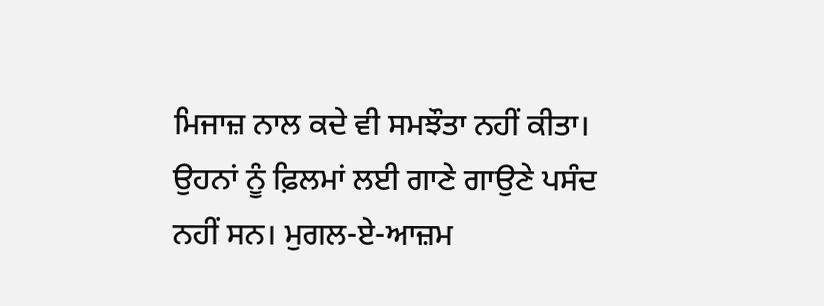ਮਿਜਾਜ਼ ਨਾਲ ਕਦੇ ਵੀ ਸਮਝੌਤਾ ਨਹੀਂ ਕੀਤਾ।
ਉਹਨਾਂ ਨੂੰ ਫ਼ਿਲਮਾਂ ਲਈ ਗਾਣੇ ਗਾਉਣੇ ਪਸੰਦ ਨਹੀਂ ਸਨ। ਮੁਗਲ-ਏ-ਆਜ਼ਮ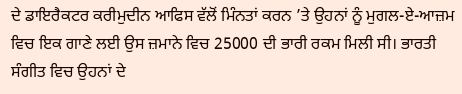ਦੇ ਡਾਇਰੈਕਟਰ ਕਰੀਮੁਦੀਨ ਆਫਿਸ ਵੱਲੋਂ ਮਿੰਨਤਾਂ ਕਰਨ ’ਤੇ ਉਹਨਾਂ ਨੂੰ ਮੁਗਲ-ਏ-ਆਜ਼ਮ ਵਿਚ ਇਕ ਗਾਣੇ ਲਈ ਉਸ ਜ਼ਮਾਨੇ ਵਿਚ 25000 ਦੀ ਭਾਰੀ ਰਕਮ ਮਿਲੀ ਸੀ। ਭਾਰਤੀ ਸੰਗੀਤ ਵਿਚ ਉਹਨਾਂ ਦੇ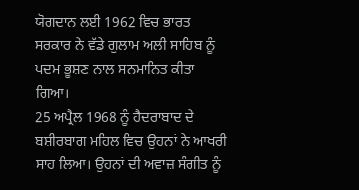ਯੋਗਦਾਨ ਲਈ 1962 ਵਿਚ ਭਾਰਤ ਸਰਕਾਰ ਨੇ ਵੱਡੇ ਗੁਲਾਮ ਅਲੀ ਸਾਹਿਬ ਨੂੰ ਪਦਮ ਭੂਸ਼ਣ ਨਾਲ ਸਨਮਾਨਿਤ ਕੀਤਾ ਗਿਆ।
25 ਅਪ੍ਰੈਲ 1968 ਨੂੰ ਹੈਦਰਾਬਾਦ ਦੇ ਬਸ਼ੀਰਬਾਗ ਮਹਿਲ ਵਿਚ ਉਹਨਾਂ ਨੇ ਆਖਰੀ ਸਾਹ ਲਿਆ। ਉਹਨਾਂ ਦੀ ਅਵਾਜ਼ ਸੰਗੀਤ ਨੂੰ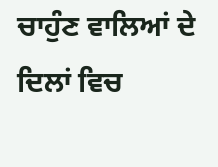ਚਾਹੁੰਣ ਵਾਲਿਆਂ ਦੇ ਦਿਲਾਂ ਵਿਚ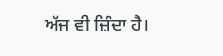ਅੱਜ ਵੀ ਜ਼ਿੰਦਾ ਹੈ।